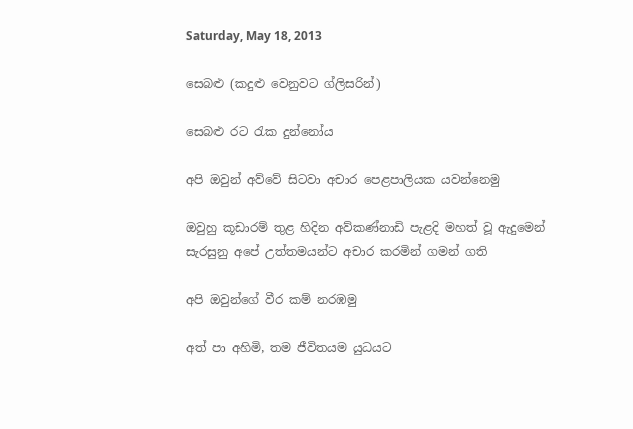Saturday, May 18, 2013

සෙබළු (කදුළු වෙනුවට ග්ලිසරින්)

සෙබළු රට රැක දුන්නෝය

අපි ඔවුන් අව්වේ සිටවා අචාර පෙළපාලියක යවන්නෙමු

ඔවුහු කූඩාරම් තුළ හිදින අව්කණ්නාඩි පැළදි මහත් වූ ඇදුමෙන් සැරසුනු අපේ උත්තමයන්ට අචාර කරමින් ගමන් ගති

අපි ඔවුන්ගේ වීර කම් නරඹමු

අත් පා අහිමි, තම ජීවිතයම යුධයට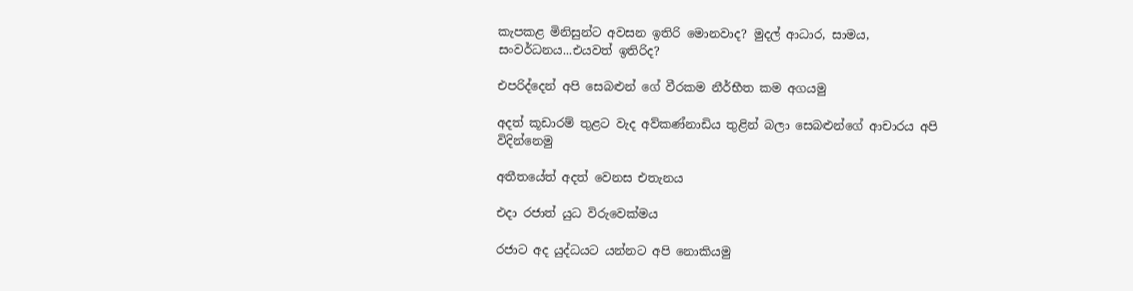කැපකළ මිනිසුන්ට අවසන ඉතිරි මොනවාද? මුදල් ආධාර, සාමය, සංවර්ධනය...එයවත් ඉතිරිද?

එපරිද්දෙන් අපි සෙබළුන් ගේ වීරකම නීර්භීත කම අගයමු

අදත් කූඩාරම් තුළට වැද අව්කණ්නාඩිය තුළින් බලා සෙබළුන්ගේ ආචාරය අපි විදින්නෙමු

අතීතයේත් අදත් වෙනස එතැනය

එදා රජාත් යුධ විරුවෙක්මය

රජාට අද යුද්ධයට යන්නට අපි‍ නොකියමු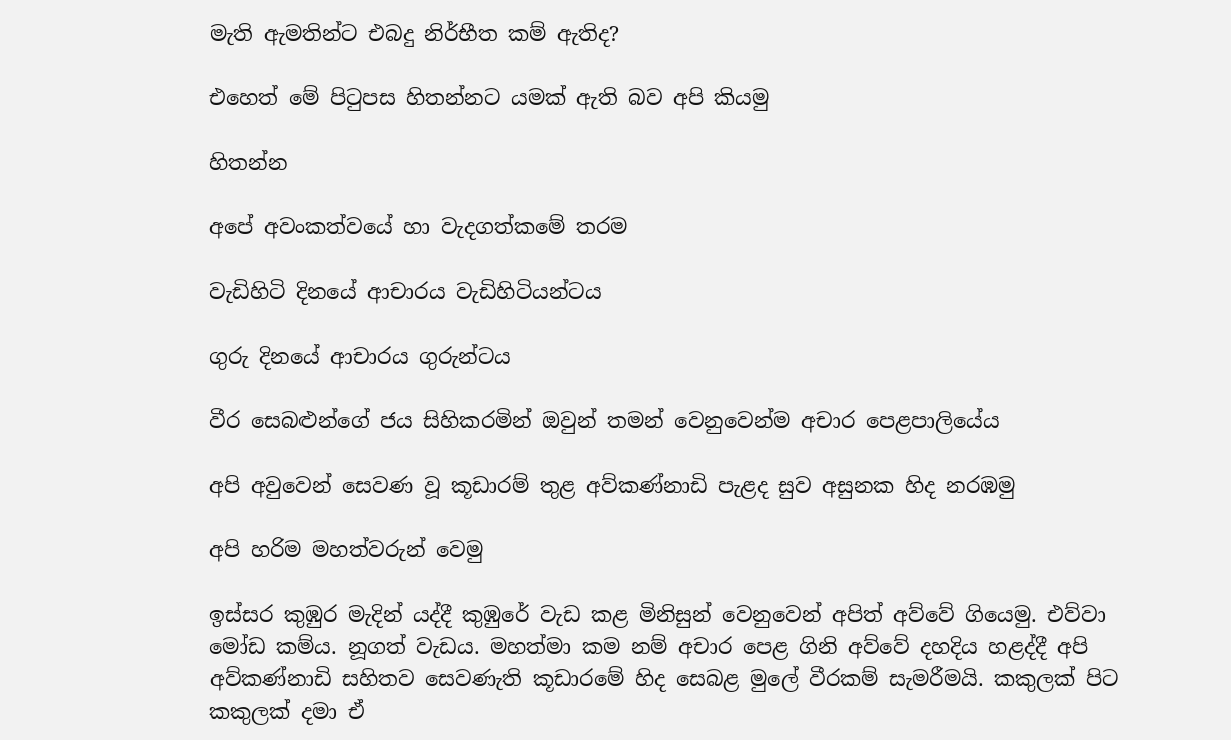මැති ඇමතින්ට එබදු නිර්භීත කම් ඇතිද?

එහෙත් මේ පිටුපස හිතන්නට යමක් ඇති බව අපි කියමු

හිතන්න

අපේ අවංකත්වයේ හා වැදගත්කමේ තරම

වැඩිහිටි දිනයේ ආචාරය වැඩිහිටියන්ටය

ගුරු දිනයේ ආචාරය ගුරුන්ටය

වීර සෙබළුන්ගේ ජය සිහිකරමින් ඔවුන් තමන් වෙනුවෙන්ම අචාර පෙළපාලියේය‍

අපි අවුවෙන් සෙවණ වූ කූඩාරම් තුළ අව්කණ්නාඩි පැළද සුව අසුනක හිද නරඹමු

අපි හරිම මහත්වරුන් වෙමු

ඉස්සර කුඹුර මැදින් යද්දී කුඹුරේ වැඩ කළ මිනිසුන් වෙනුවෙන් අපිත් අව්වේ ගියෙමු. එව්වා මෝඩ කම්ය. නූගත් වැඩය. මහත්මා කම නම් අචාර පෙළ ගිනි අව්වේ දහදිය හළද්දී අපි අව්කණ්නාඩි සහිතව සෙවණැති කූඩාරමේ හිද සෙබළ මුලේ වීරකම් සැමරීමයි. කකුලක් පිට කකුලක් දමා ඒ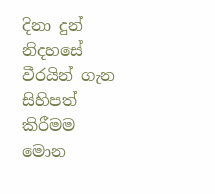දිනා දුන් නිදහසේ වීරයින් ගැන සිහිපත් කිරීමම මොන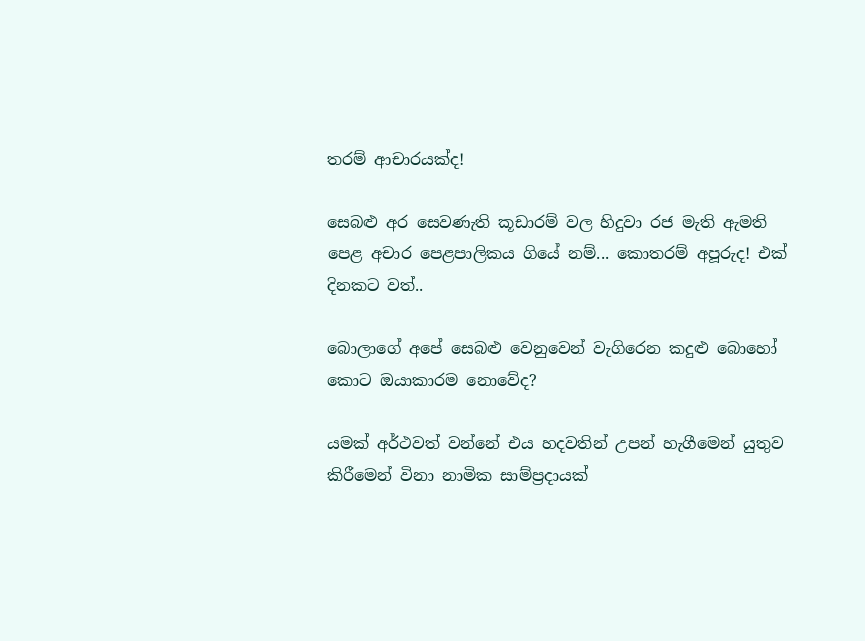තරම් ආචාරයක්ද!

සෙබළු අර සෙවණැති කූඩාරම් වල හිදුවා රජ මැති ඇමති පෙළ අචාර පෙළපාලිකය ගියේ නම්... කොතරම් අපූරුද! එක් දිනකට වත්..

බොලාගේ අපේ සෙබළු වෙනුවෙන් වැගිරෙන කදුළු බොහෝ කොට ඔයාකාරම නොවේද?

යමක් අර්ථවත් වන්නේ එය හදවතින් උපන් හැගීමෙන් යුතුව කිරීමෙන් විනා නාමික සාම්ප්‍රදායක්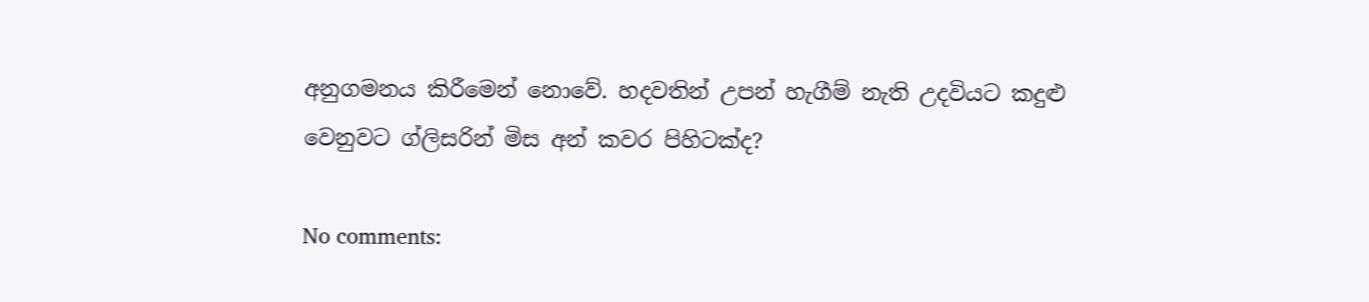අනුගමනය කිරීමෙන් නොවේ. හදවතින් උපන් හැගීම් නැති උදවියට කදුළු වෙනුවට ග්ලිසරින් මිස ‍අන් කවර පිහිටක්ද?

No comments: